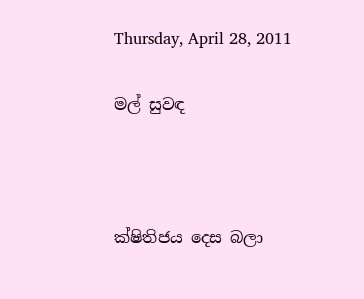Thursday, April 28, 2011

මල් සුවඳ



ක්ෂිතිජය දෙස බලා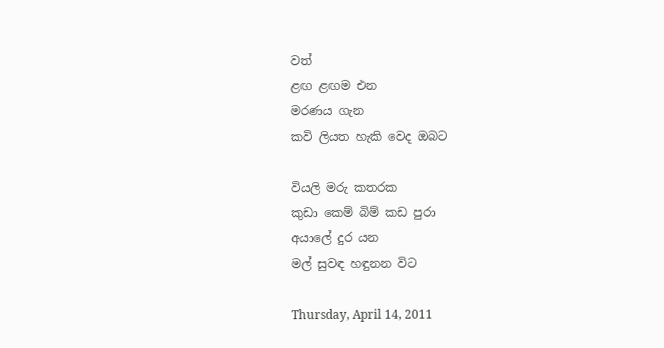වත්
ළඟ ළඟම එන
මරණය ගැන
කවි ලියත හැකි වෙද ඔබට

වියලි මරු කතරක
කුඩා කෙම් බිම් කඩ පුරා
අයාලේ දුර යන
මල් සුවඳ හඳුනන විට

Thursday, April 14, 2011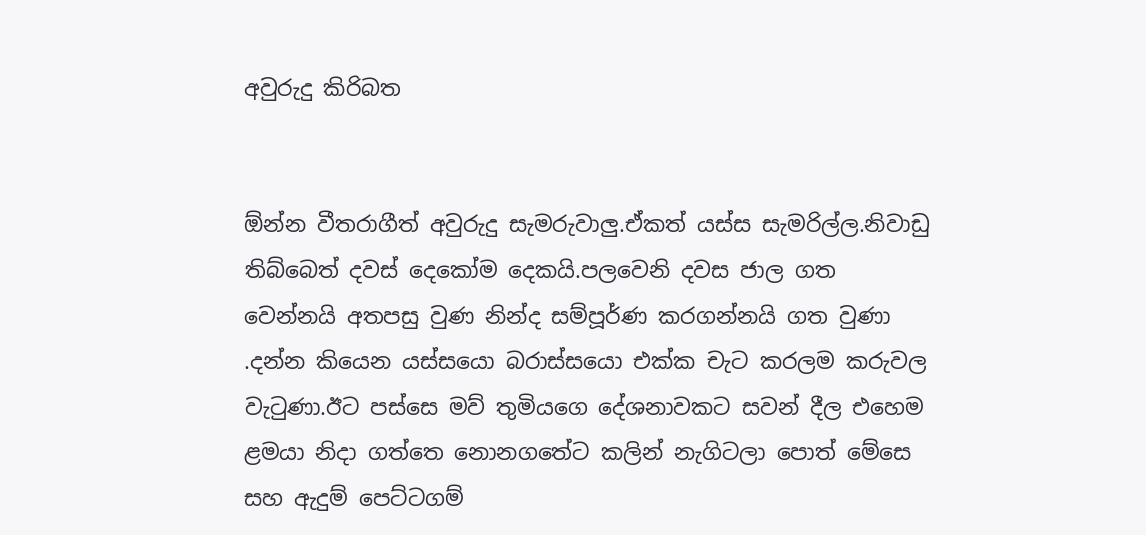අවුරුදු කිරිබත


ඕන්න වීතරාගීත් අවුරුදු සැමරුවාලු.ඒකත් යස්ස සැමරිල්ල.නිවාඩු තිබ්බෙත් දවස් දෙකෝම දෙකයි.පලවෙනි දවස ජාල ගත වෙන්නයි අතපසු වුණ නින්ද සම්පූර්ණ කරගන්නයි ගත වුණා .දන්න කියෙන යස්සයො බරාස්සයො එක්ක චැට කරලම කරුවල වැටුණා.ඊට පස්සෙ මව් තුමියගෙ දේශනාවකට සවන් දීල එහෙම ළමයා නිදා ගත්තෙ නොනගතේට කලින් නැගිටලා පොත් මේසෙ සහ ඇදුම් පෙට්ටගම්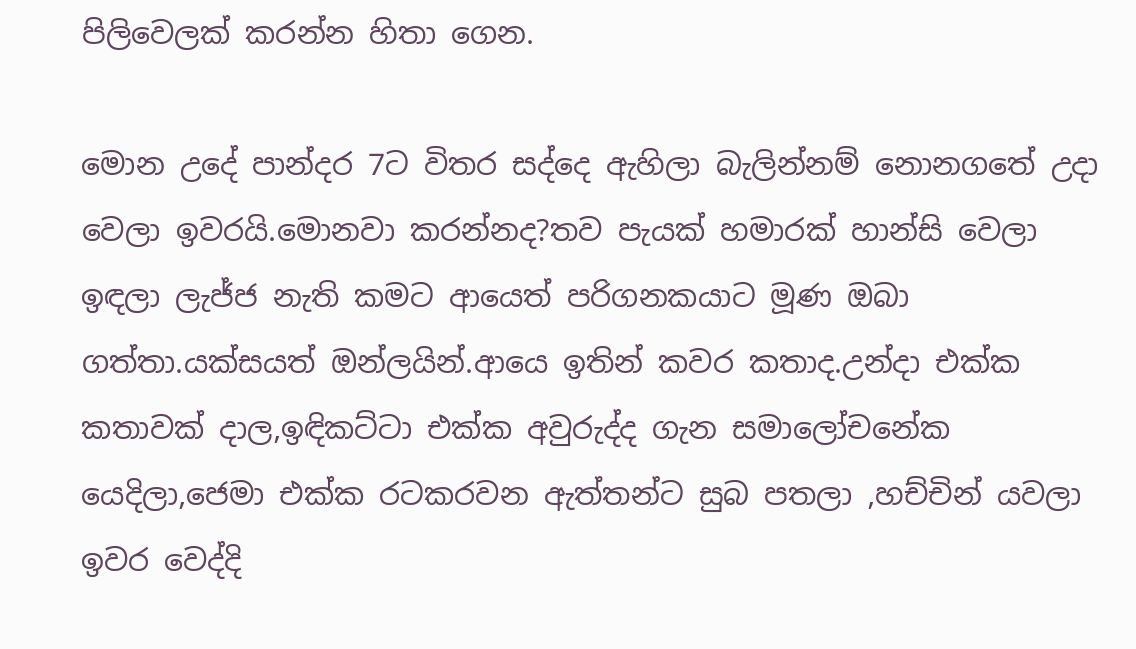පිලිවෙලක් කරන්න හිතා ගෙන.

මොන උදේ පාන්දර 7ට විතර සද්දෙ ඇහිලා බැලින්නම් නොනගතේ උදා වෙලා ඉවරයි.මොනවා කරන්නද?තව පැයක් හමාරක් හාන්සි වෙලා ඉඳලා ලැජ්ජ නැති කමට ආයෙත් පරිගනකයාට මූණ ඔබා ගත්තා.යක්සයත් ඔන්ලයින්.ආයෙ ඉතින් කවර කතාද.උන්දා එක්ක කතාවක් දාල,ඉඳිකට්ටා එක්ක අවුරුද්ද ගැන සමාලෝචනේක යෙදිලා,ජෙමා එක්ක රටකරවන ඇත්තන්ට සුබ පතලා ,හච්චින් යවලා ඉවර වෙද්දි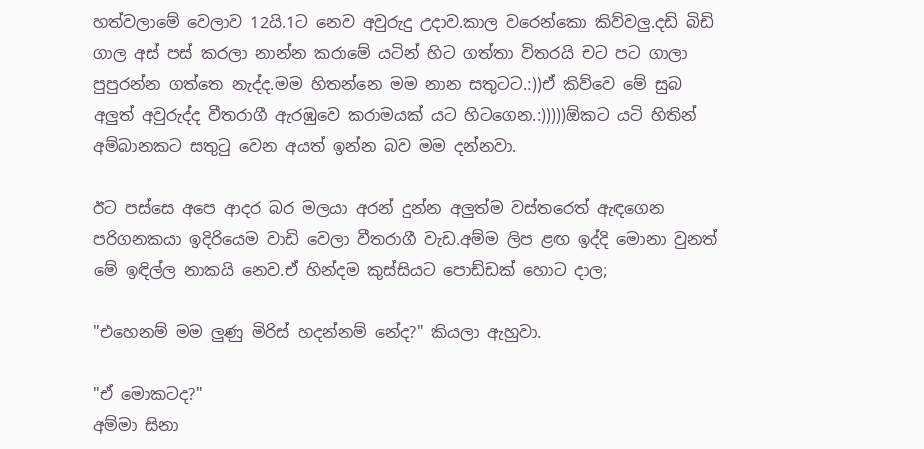හත්වලාමේ වෙලාව 12යි.1ට නෙව අවුරුදු උදාව.කාල වරෙන්කො කිව්වලු.දඩි බිඩි ගාල අස් පස් කරලා නාන්න කරාමේ යටින් හිට ගත්තා විතරයි චට පට ගාලා පුපුරන්න ගත්තෙ නැද්ද.මම හිතන්නෙ මම නාන සතුටට.:))ඒ කිව්වෙ මේ සුබ අලුත් අවුරුද්ද වීතරාගී ඇරඹුවෙ කරාමයක් යට හිටගෙන.:)))))ඕකට යටි හිතින් අම්බානකට සතුටු වෙන අයත් ඉන්න බව මම දන්නවා.

ඊට පස්සෙ අපෙ ආදර බර මලයා අරන් දුන්න අලුත්ම වස්තරෙත් ඇඳගෙන පරිගනකයා ඉදිරියෙම වාඩි වෙලා වීතරාගී වැඩ.අම්ම ලිප ළඟ ඉද්දි මොනා වුනත් මේ ඉඳිල්ල නාකයි නෙව.ඒ හින්දම කුස්සියට පොඩ්ඩක් හොට දාල;

"එහෙනම් මම ලුණු මිරිස් හදන්නම් නේද?" කියලා ඇහුවා.

"ඒ මොකටද?"
අම්මා සිනා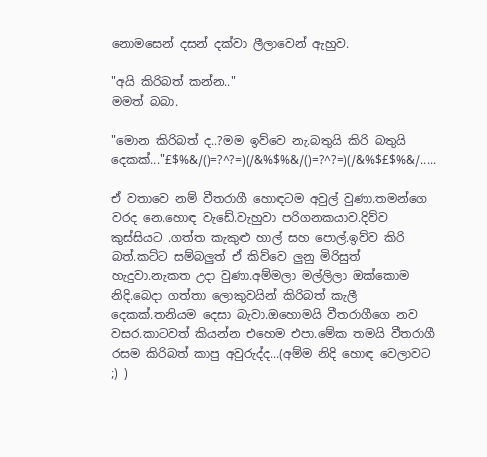නොමසෙන් දසන් දක්වා ලීලාවෙන් ඇහුව.

"අයි කිරිබත් කන්න.."
මමත් බබා.

"මොන කිරිබත් ද..?මම ඉව්වෙ නැ.බතුයි කිරි බතුයි දෙකක්..."£$%&/()=?^?=)(/&%$%&/()=?^?=)(/&%$£$%&/.....

ඒ වතාවෙ නම් වීතරාගී හොඳටම අවුල් වුණා.තමන්ගෙ වරද නෙ.හොඳ වැඩේ.වැහුවා පරිගනකයාව.දිව්ව කුස්සියට .ගත්ත කැකුළු හාල් සහ පොල්.ඉව්ව කිරි බත්.කට්ට සම්බලුත් ඒ කිව්වෙ ලුනු මිරිසුත් හැදුවා.නැකත උදා වුණා.අම්මලා මල්ලිලා ඔක්කොම නිදි.බෙදා ගත්තා ලොකුවයින් කිරිබත් කැලී දෙකක්.තනියම දෙසා බැවා.ඔහොමයි වීතරාගීගෙ නව වසර.කාටවත් කියන්න එහෙම එපා.මේක තමයි වීතරාගී රසම කිරිබත් කාපු අවුරුද්ද...(අම්ම නිදි හොඳ වෙලාවට ;) )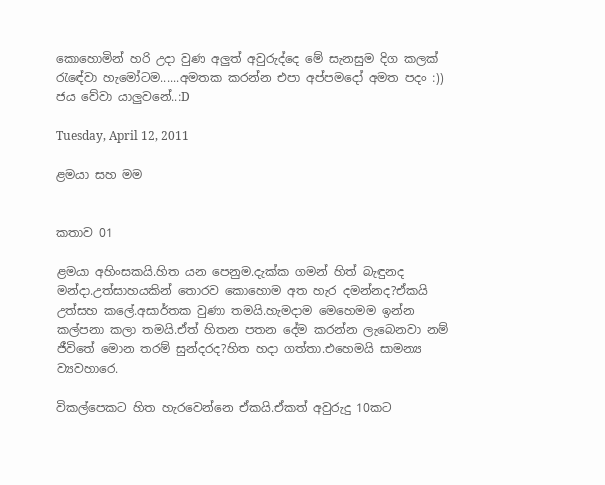කොහොමින් හරි උදා වුණ අලුත් අවුරුද්දෙ මේ සැනසුම දිග කලක් රැඳේවා හැමෝටම......අමතක කරන්න එපා අප්පමදෝ අමත පදං :)) ජය වේවා යාලුවනේ..:D

Tuesday, April 12, 2011

ළමයා සහ මම


කතාව 01

ළමයා අහිංසකයි.හිත යන පෙනුම.දැක්ක ගමන් හිත් බැඳුනද මන්දා.උත්සාහයකින් තොරව කොහොම අත හැර දමන්නද?ඒකයි උත්සහ කලේ.අසාර්තක වුණා තමයි.හැමදාම මෙහෙමම ඉන්න කල්පනා කලා තමයි.ඒත් හිතන පතන දේම කරන්න ලැබෙනවා නම් ජීවිතේ මොන තරම් සුන්දරද?හිත හදා ගත්තා.එහෙමයි සාමන්‍ය ව්‍යවහාරෙ.

විකල්පෙකට හිත හැරවෙන්නෙ ඒකයි.ඒකත් අවුරුදු 10කට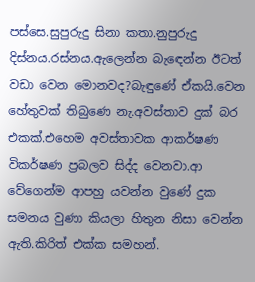පස්සෙ.සුපුරුදු සිනා කතා.නුපුරුදු දිස්නය.රස්නය.ඇලෙන්න බැඳෙන්න ඊටත් වඩා වෙන මොනවද?බැඳුණේ ඒකයි.වෙන හේතුවක් තිබුණෙ නැ.අවස්තාව දුක් බර එකක්.එහෙම අවස්තාවක ආකර්ෂණ විකර්ෂණ ප්‍රබලව සිද්ද වෙනවා.ආ වේගෙන්ම ආපහු යවන්න වුණේ දුක සමනය වුණා කියලා හිතුන නිසා වෙන්න ඇති.කිරිත් එක්ක සමහන්.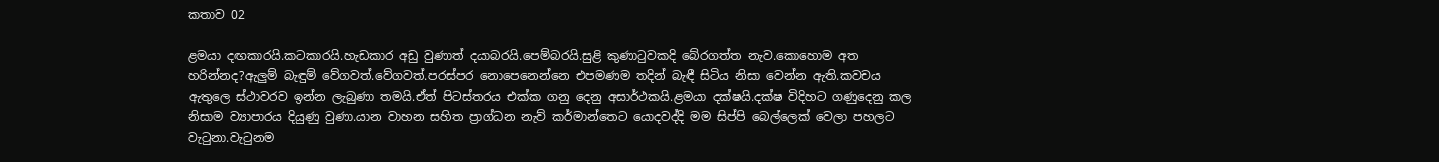කතාව 02

ළමයා දඟකාරයි.කටකාරයි.හැඩකාර අඩු වුණාත් දයාබරයි.පෙම්බරයි.සුළි කුණාටුවකදි බේරගත්ත නැව.කොහොම අත හරින්නද?ඇලුම් බැඳුම් වේගවත්.වේගවත්.පරස්පර නොපෙනෙන්නෙ එපමණම තදින් බැඳී සිටිය නිසා වෙන්න ඇති.කවචය ඇතුලෙ ස්ථාවරව ඉන්න ලැබුණා තමයි.ඒත් පිටස්තරය එක්ක ගනු දෙනු අසාර්ථකයි.ළමයා දක්ෂයි.දක්ෂ විදිහට ගණුදෙනු කල නිසාම ව්‍යාපාරය දියුණු වුණා.යාන වාහන සහිත ප්‍රාග්ධන නැව් කර්මාන්තෙට යොදවද්දි මම සිප්පි බෙල්ලෙක් වෙලා පහලට වැටුනා.වැටුනම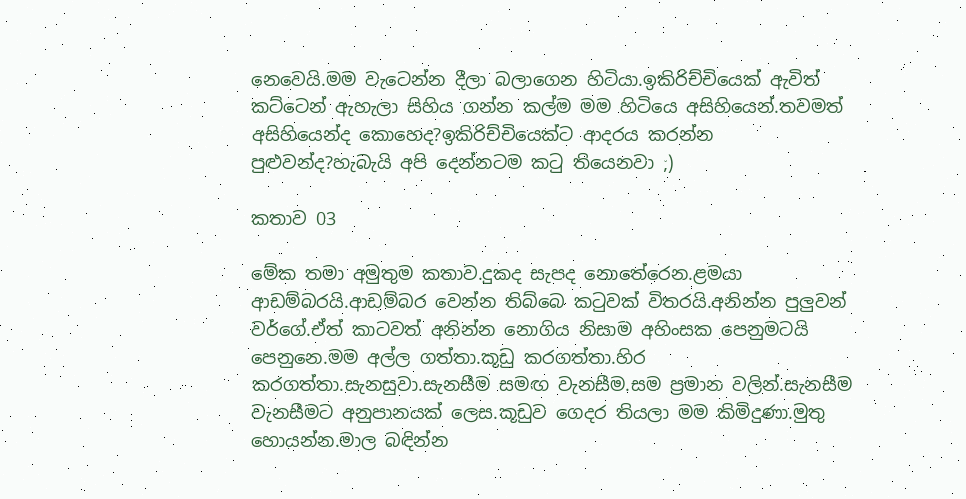නෙවෙයි.මම වැටෙන්න දීලා බලාගෙන හිටියා.ඉකිරිච්චියෙක් ඇවිත් කට්ටෙන් ඇහැලා සිහිය ගන්න කල්ම මම හිටියෙ අසිහියෙන්.තවමත් අසිහියෙන්ද කොහෙද?ඉකිරිච්චියෙක්ට ආදරය කරන්න පුළුවන්ද?හැබැයි අපි දෙන්නටම කටු තියෙනවා ;)

කතාව 03

මේක තමා අමුතුම කතාව.දුකද සැපද නොතේරෙන.ළමයා ආඩම්බරයි.ආඩම්බර වෙන්න තිබ්බෙ කටුවක් විතරයි.අනින්න පුලුවන් වර්ගේ.ඒත් කාටවත් අනින්න නොගිය නිසාම අහිංසක පෙනුමටයි පෙනුනෙ.මම අල්ල ගත්තා.කූඩු කරගත්තා.හිර කරගත්තා.සැනසුවා.සැනසීම සමඟ වැනසීම.සම ප්‍රමාන වලින්.සැනසීම වැනසීමට අනුපානයක් ලෙස.කූඩුව ගෙදර තියලා මම කිමිදුණා.මුතු හොයන්න.මාල බඳින්න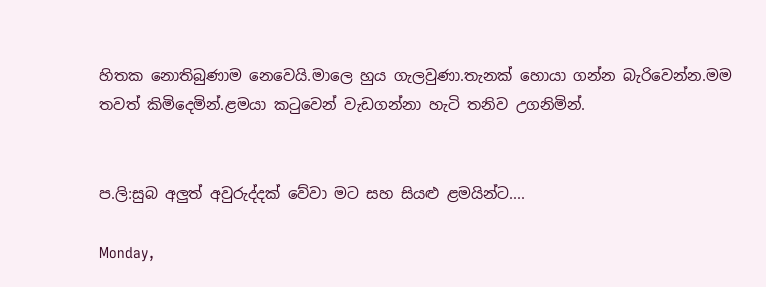හිතක නොතිබුණාම නෙවෙයි.මාලෙ හුය ගැලවුණා.තැනක් හොයා ගන්න බැරිවෙන්න.මම තවත් කිමිදෙමින්.ළමයා කටුවෙන් වැඩගන්නා හැටි තනිව උගනිමින්.


ප.ලි:සුබ අලුත් අවුරුද්දක් වේවා මට සහ සියළු ළමයින්ට....

Monday,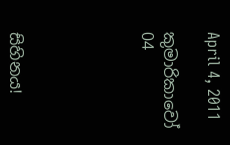April 4, 2011

කුමාරිකාවෝ 04





සිහිනය!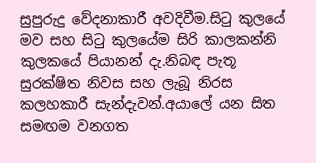සුපුරුදු වේදනාකාරී අවදිවීම.සිටු කුලයේ මව සහ සිටු කුලයේම සිරි කාලකන්නි කුලකයේ පියානන් දැ.නිබඳ පැතූ සුරක්ෂිත නිවස සහ ලැබූ නිරස කලහකාරී සැන්දැවන්.අයාලේ යන සිත සමඟම වනගත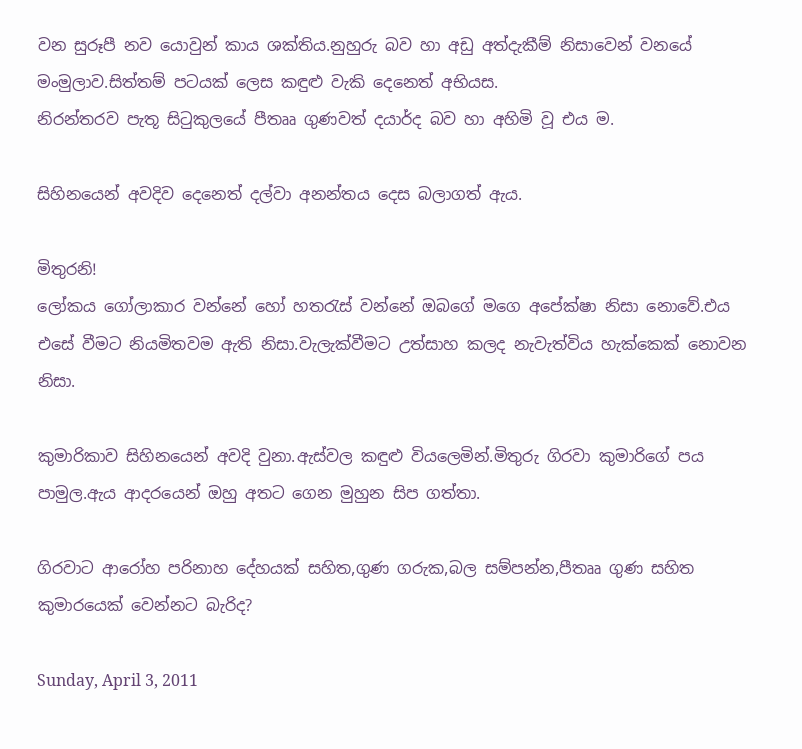වන සුරූපී නව යොවුන් කාය ශක්තිය.නුහුරු බව හා අඩු අත්දැකීම් නිසාවෙන් වනයේ මංමුලාව.සිත්තම් පටයක් ලෙස කඳුළු වැකි දෙනෙත් අභියස.
නිරන්තරව පැතූ සිටුකුලයේ පීතෲ ගුණවත් දයාර්ද බව හා අහිමි වූ එය ම.

සිහිනයෙන් අවදිව දෙනෙත් දල්වා අනන්තය දෙස බලාගත් ඇය.

මිතුරනි!
ලෝකය ගෝලාකාර වන්නේ හෝ හතරැස් වන්නේ ඔබගේ මගෙ අපේක්ෂා නිසා නොවේ.එය එසේ වීමට නියමිතවම ඇති නිසා.වැලැක්වීමට උත්සාහ කලද නැවැත්විය හැක්කෙක් නොවන නිසා.

කුමාරිකාව සිහිනයෙන් අවදි වුනා.ඇස්වල කඳුළු වියලෙමින්.මිතුරු ගිරවා කුමාරිගේ පය පාමුල.ඇය ආදරයෙන් ඔහු අතට ගෙන මුහුන සිප ගත්තා.

ගිරවාට ආරෝහ පරිනාහ දේහයක් සහිත,ගුණ ගරුක,බල සම්පන්න,පීතෲ ගුණ සහිත කුමාරයෙක් වෙන්නට බැරිද?

Sunday, April 3, 2011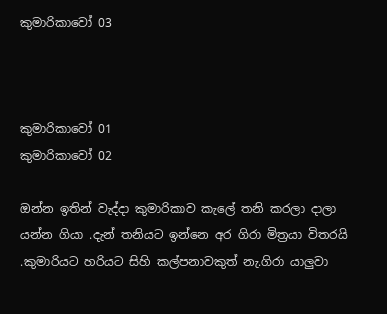කුමාරිකාවෝ 03



කුමාරිකාවෝ 01
කුමාරිකාවෝ 02

ඔන්න ඉතින් වැද්දා කුමාරිකාව කැලේ තනි කරලා දාලා යන්න ගියා .දැන් තනියට ඉන්නෙ අර ගිරා මිත්‍රයා විතරයි
.කුමාරියට හරියට සිහි කල්පනාවකුත් නැ.ගිරා යාලුවා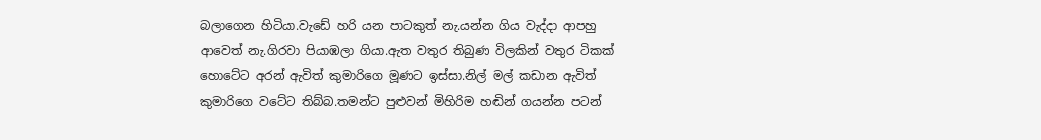බලාගෙන හිටියා.වැඩේ හරි යන පාටකුත් නැ.යන්න ගිය වැද්දා ආපහු ආවෙත් නැ.ගිරවා පියාඹලා ගියා.ඇත වතුර තිබුණ විලකින් වතුර ටිකක් හොටේට අරන් ඇවිත් කුමාරිගෙ මූණට ඉස්සා.නිල් මල් කඩාන ඇවිත් කුමාරිගෙ වටේට තිබ්බ.තමන්ට පුළුවන් මිහිරිම හඬින් ගයන්න පටන්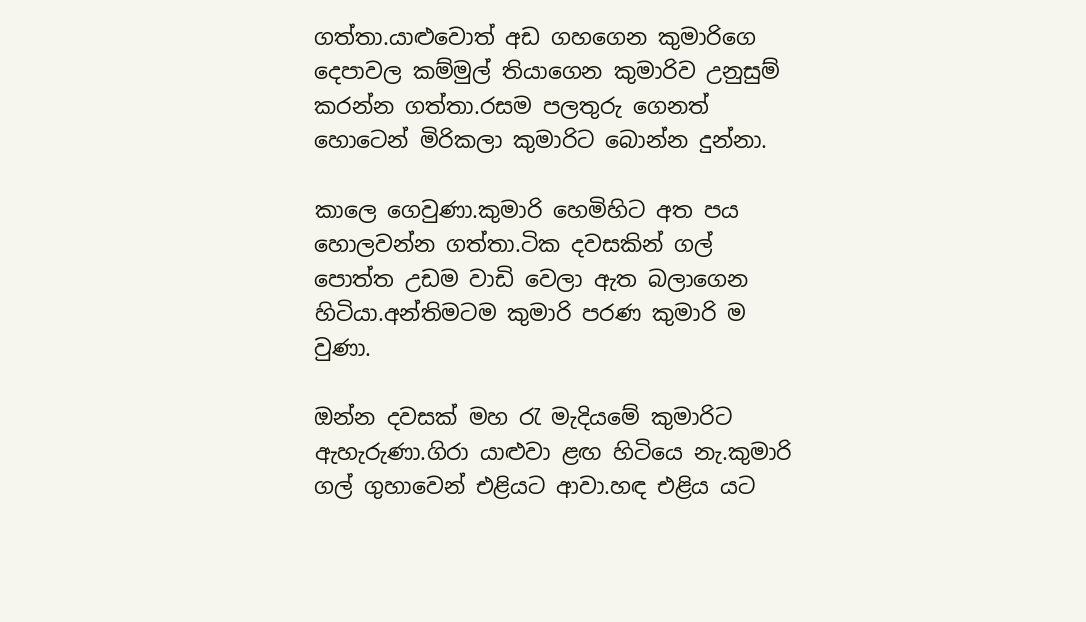ගත්තා.යාළුවොත් අඩ ගහගෙන කුමාරිගෙ දෙපාවල කම්මුල් තියාගෙන කුමාරිව උනුසුම් කරන්න ගත්තා.රසම පලතුරු ගෙනත් හොටෙන් මිරිකලා කුමාරිට බොන්න දුන්නා.

කාලෙ ගෙවුණා.කුමාරි හෙමිහිට අත පය හොලවන්න ගත්තා.ටික දවසකින් ගල් පොත්ත උඩම වාඩි වෙලා ඇත බලාගෙන හිටියා.අන්තිමටම කුමාරි පරණ කුමාරි ම වුණා.

ඔන්න දවසක් මහ රැ මැදියමේ කුමාරිට ඇහැරුණා.ගිරා යාළුවා ළඟ හිටියෙ නැ.කුමාරි ගල් ගුහාවෙන් එළියට ආවා.හඳ එළිය යට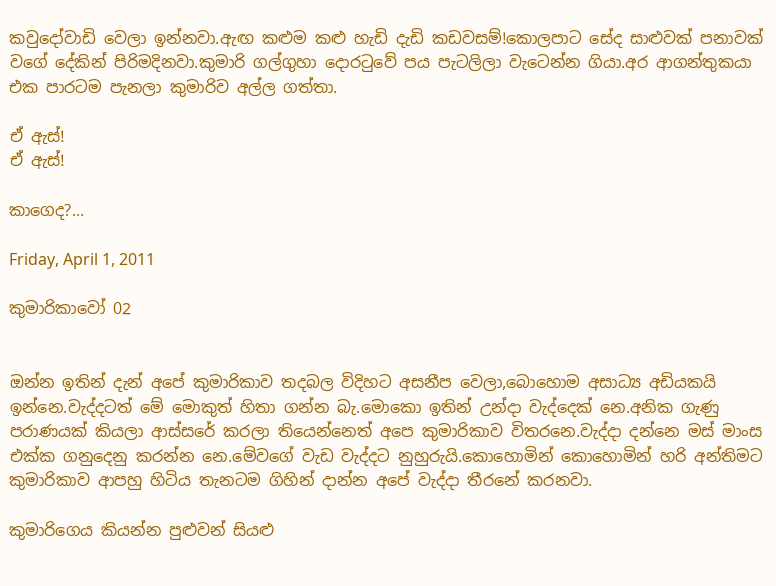කවුදෝවාඩි වෙලා ඉන්නවා.ඇඟ කළුම කළු හැඩි දැඩි කඩවසම්!කොලපාට සේද සාළුවක් පනාවක් වගේ දේකින් පිරිමදිනවා.කුමාරි ගල්ගුහා දොරටුවේ පය පැටලිලා වැටෙන්න ගියා.අර ආගන්තුකයා එක පාරටම පැනලා කුමාරිව අල්ල ගත්තා.

ඒ ඇස්!
ඒ ඇස්!

කාගෙද?...

Friday, April 1, 2011

කුමාරිකාවෝ 02


ඔන්න ඉතින් දැන් අපේ කුමාරිකාව තදබල විදිහට අසනීප වෙලා,බොහොම අසාධ්‍ය අඩියකයි ඉන්නෙ.වැද්දටත් මේ මොකුත් හිතා ගන්න බැ.මොකො ඉතින් උන්දා වැද්දෙක් නෙ.අනික ගැණු පරාණයක් කියලා ආස්සරේ කරලා තියෙන්නෙත් අපෙ කුමාරිකාව විතරනෙ.වැද්දා දන්නෙ මස් මාංස එක්ක ගනුදෙනු කරන්න නෙ.මේවගේ වැඩ වැද්දට නුහුරුයි.කොහොමින් කොහොමින් හරි අන්තිමට කුමාරිකාව ආපහු හිටිය තැනටම ගිහින් දාන්න අපේ වැද්දා තීරනේ කරනවා.

කුමාරිගෙය කියන්න පුළුවන් සියළු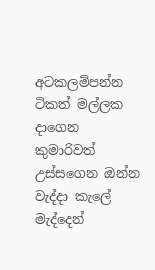අටකලම්පන්න ටිකත් මල්ලක දාගෙන කුමාරිවත් උස්සගෙන ඔන්න වැද්දා කැලේ මැද්දෙන්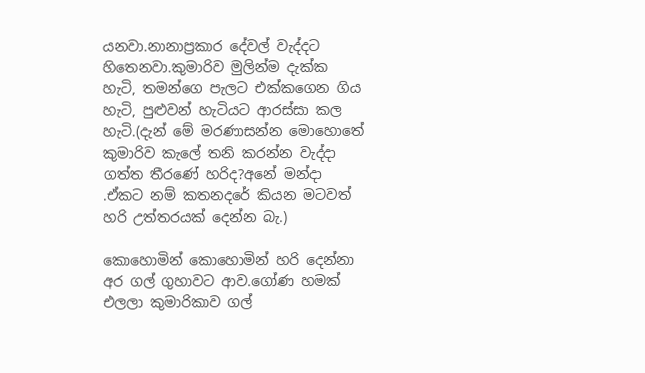යනවා.නානාප්‍රකාර දේවල් වැද්දට හිතෙනවා.කුමාරිව මුලින්ම දැක්ක හැටි, තමන්ගෙ පැලට එක්කගෙන ගිය හැටි, පුළුවන් හැටියට ආරස්සා කල හැටි.(දැන් මේ මරණාසන්න මොහොතේ කුමාරිව කැලේ තනි කරන්න වැද්දා ගත්ත තීරණේ හරිද?අනේ මන්දා .ඒකට නම් කතනදරේ කියන මටවත් හරි උත්තරයක් දෙන්න බැ.)

කොහොමින් කොහොමින් හරි දෙන්නා අර ගල් ගුහාවට ආව.ගෝණ හමක් එලලා කුමාරිකාව ගල්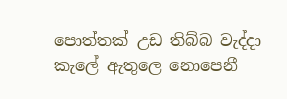පොත්තක් උඩ තිබ්බ වැද්දා කැලේ ඇතුලෙ නොපෙනී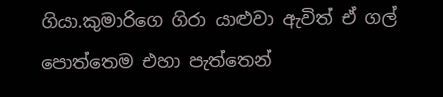ගියා.කුමාරිගෙ ගිරා යාළුවා ඇවිත් ඒ ගල් පොත්තෙම එහා පැත්තෙන්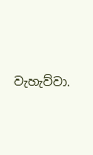වැහැව්වා.